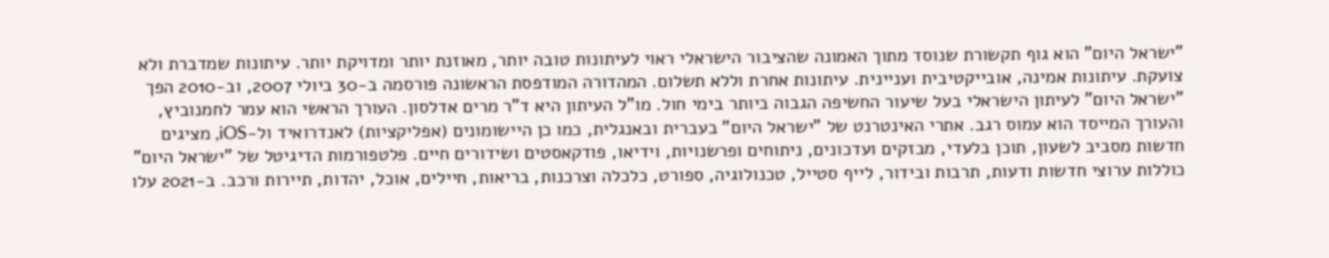"ישראל היום" הוא גוף תקשורת שנוסד מתוך האמונה שהציבור הישראלי ראוי לעיתונות טובה יותר, מאוזנת יותר ומדויקת יותר. עיתונות שמדברת ולא צועקת. עיתונות אמינה, אובייקטיבית ועניינית. עיתונות אחרת וללא תשלום. המהדורה המודפסת הראשונה פורסמה ב-30 ביולי 2007, וב-2010 הפך "ישראל היום" לעיתון הישראלי בעל שיעור החשיפה הגבוה ביותר בימי חול. מו"ל העיתון היא ד"ר מרים אדלסון. העורך הראשי הוא עמר לחמנוביץ, והעורך המייסד הוא עמוס רגב. אתרי האינטרנט של "ישראל היום" בעברית ובאנגלית, כמו כן היישומונים (אפליקציות) לאנדרואיד ול-iOS, מציגים חדשות מסביב לשעון, תוכן בלעדי, מבזקים ועדכונים, ניתוחים ופרשנויות, וידיאו, פודקאסטים ושידורים חיים. פלטפורמות הדיגיטל של "ישראל היום" כוללות ערוצי חדשות ודעות, תרבות ובידור, לייף סטייל, טכנולוגיה, ספורט, כלכלה וצרכנות, בריאות, חיילים, אוכל, יהדות, תיירות ורכב. ב-2021 עלו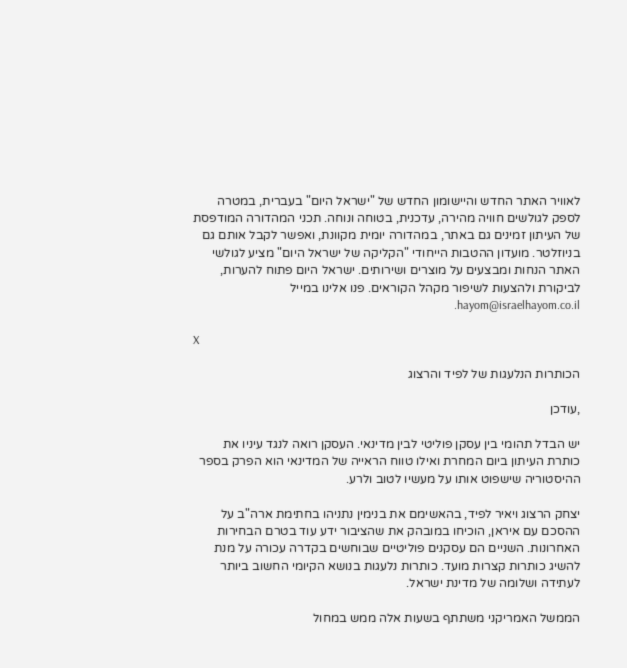לאוויר האתר החדש והיישומון החדש של "ישראל היום" בעברית, במטרה לספק לגולשים חוויה מהירה, עדכנית, בטוחה ונוחה. תכני המהדורה המודפסת של העיתון זמינים גם באתר, במהדורה יומית מקוונת, ואפשר לקבל אותם גם בניוזלטר. מועדון ההטבות הייחודי "הקליקה של ישראל היום" מציע לגולשי האתר הנחות ומבצעים על מוצרים ושירותים. ישראל היום פתוח להערות, לביקורת ולהצעות לשיפור מקהל הקוראים. פנו אלינו במייל hayom@israelhayom.co.il.

X

הכותרות הנלעגות של לפיד והרצוג

,עודכן

יש הבדל תהומי בין עסקן פוליטי לבין מדינאי. העסקן רואה לנגד עיניו את כותרת העיתון ביום המחרת ואילו טווח הראייה של המדינאי הוא הפרק בספר ההיסטוריה שישפוט אותו על מעשיו לטוב ולרע.

יצחק הרצוג ויאיר לפיד, בהאשימם את בנימין נתניהו בחתימת ארה"ב על ההסכם עם איראן, הוכיחו במובהק את שהציבור ידע עוד בטרם הבחירות האחרונות. השניים הם עסקנים פוליטיים שבוחשים בקדרה עכורה על מנת להשיג כותרות קצרות מועד. כותרות נלעגות בנושא הקיומי החשוב ביותר לעתידה ושלומה של מדינת ישראל.

הממשל האמריקני משתתף בשעות אלה ממש במחול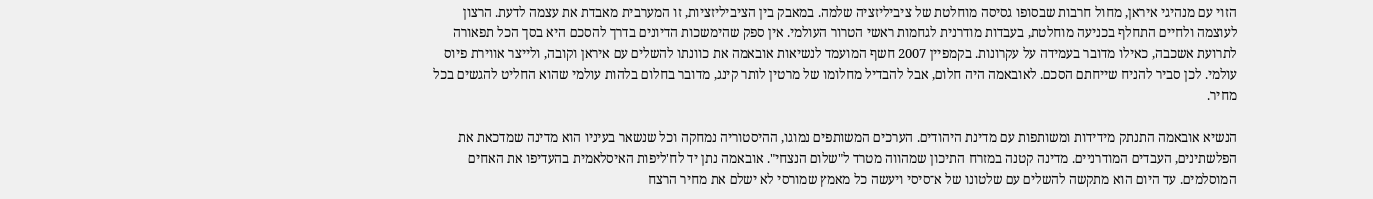הזוי עם מנהיגי איראן, מחול חרבות שבסופו גסיסה מוחלטת של ציביליזציה שלמה. במאבק בין הציביליזציות, זו המערבית מאבדת את עצמה לדעת. הרצון לעוצמה ולחיים התחלף בכניעה מוחלטת, בעבדות מודרנית לגחמות ראשי הטרור העולמי. אין ספק שהימשכות הדיונים בדרך להסכם היא בסך הכל תפאורה לתרועת אשכבה, כאילו מדובר בעמידה על עקרונות. בקמפיין 2007 חשף המועמד לנשיאות אובאמה את כוונתו להשלים עם איראן וקובה, ולייצר אווירת פיוס עולמי. לכן סביר להניח שייחתם הסכם. לאובאמה היה חלום, אבל להבדיל מחלומו של מרטין לותר קינג, מדובר בחלום בלהות עולמי שהוא החליט להגשים בכל מחיר.

הנשיא אובאמה התנתק מידידות ומשותפות עם מדינת היהודים. הערכים המשותפים נמוגו, ההיסטוריה נמחקה וכל שנשאר בעיניו הוא מדינה שמדכאת את הפלשתינים, העבדים המודרניים. מדינה קטנה במזרח התיכון שמהווה מטרד ל"שלום הנצחי". אובאמה נתן יד לח'ליפות האיסלאמית בהעדיפו את האחים המוסלמים. עד היום הוא מתקשה להשלים עם שלטונו של א־סיסי ויעשה כל מאמץ שמורסי לא ישלם את מחיר הרצח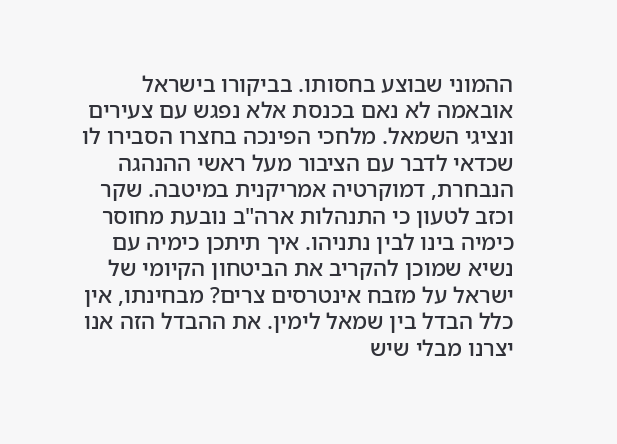ההמוני שבוצע בחסותו. בביקורו בישראל אובאמה לא נאם בכנסת אלא נפגש עם צעירים ונציגי השמאל. מלחכי הפינכה בחצרו הסבירו לו שכדאי לדבר עם הציבור מעל ראשי ההנהגה הנבחרת, דמוקרטיה אמריקנית במיטבה. שקר וכזב לטעון כי התנהלות ארה"ב נובעת מחוסר כימיה בינו לבין נתניהו. איך תיתכן כימיה עם נשיא שמוכן להקריב את הביטחון הקיומי של ישראל על מזבח אינטרסים צרים? מבחינתו, אין כלל הבדל בין שמאל לימין. את ההבדל הזה אנו יצרנו מבלי שיש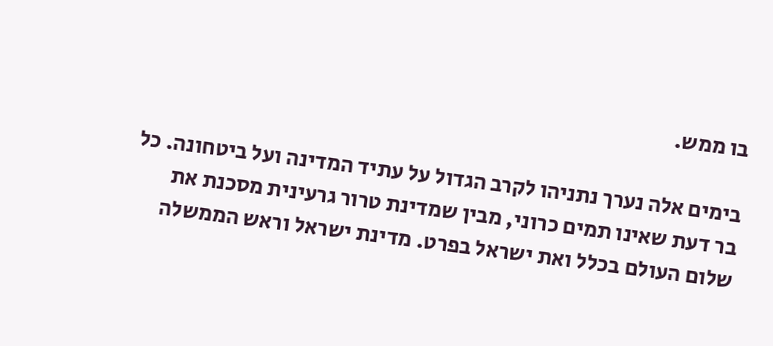בו ממש.

בימים אלה נערך נתניהו לקרב הגדול על עתיד המדינה ועל ביטחונה. כל בר דעת שאינו תמים כרוני, מבין שמדינת טרור גרעינית מסכנת את שלום העולם בכלל ואת ישראל בפרט. מדינת ישראל וראש הממשלה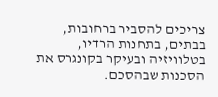צריכים להסביר ברחובות, בבתים, בתחנות הרדיו, בטלוויזיה ובעיקר בקונגרס את הסכנות שבהסכם.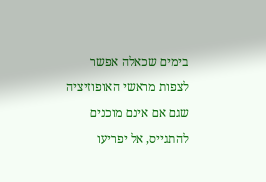בימים שכאלה אפשר לצפות מראשי האופוזיציה שגם אם אינם מוכנים להתגייס, אל יפריעו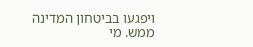ויפגעו בביטחון המדינה ממש. מי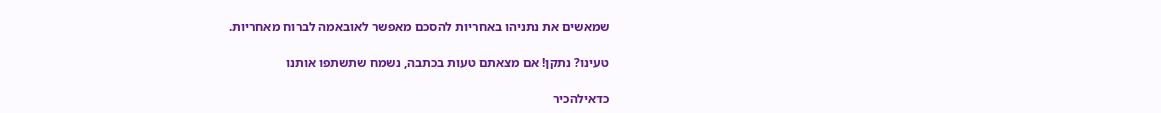שמאשים את נתניהו באחריות להסכם מאפשר לאובאמה לברוח מאחריות.

טעינו? נתקן! אם מצאתם טעות בכתבה, נשמח שתשתפו אותנו

כדאילהכיר